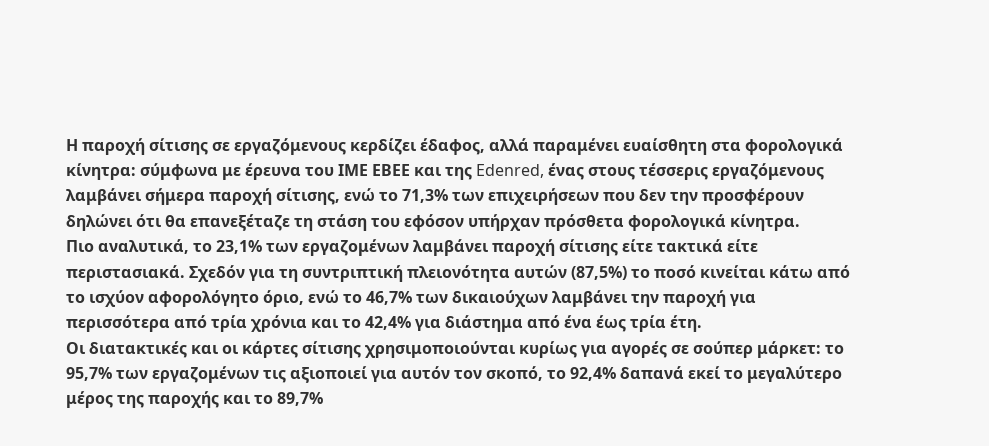Η παροχή σίτισης σε εργαζόμενους κερδίζει έδαφος, αλλά παραμένει ευαίσθητη στα φορολογικά κίνητρα: σύμφωνα με έρευνα του ΙΜΕ ΕΒΕΕ και της Edenred, ένας στους τέσσερις εργαζόμενους λαμβάνει σήμερα παροχή σίτισης, ενώ το 71,3% των επιχειρήσεων που δεν την προσφέρουν δηλώνει ότι θα επανεξέταζε τη στάση του εφόσον υπήρχαν πρόσθετα φορολογικά κίνητρα.
Πιο αναλυτικά, το 23,1% των εργαζομένων λαμβάνει παροχή σίτισης είτε τακτικά είτε περιστασιακά. Σχεδόν για τη συντριπτική πλειονότητα αυτών (87,5%) το ποσό κινείται κάτω από το ισχύον αφορολόγητο όριο, ενώ το 46,7% των δικαιούχων λαμβάνει την παροχή για περισσότερα από τρία χρόνια και το 42,4% για διάστημα από ένα έως τρία έτη.
Οι διατακτικές και οι κάρτες σίτισης χρησιμοποιούνται κυρίως για αγορές σε σούπερ μάρκετ: το 95,7% των εργαζομένων τις αξιοποιεί για αυτόν τον σκοπό, το 92,4% δαπανά εκεί το μεγαλύτερο μέρος της παροχής και το 89,7%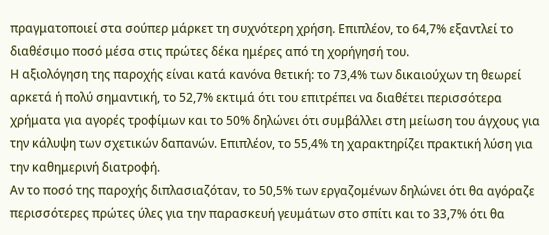πραγματοποιεί στα σούπερ μάρκετ τη συχνότερη χρήση. Επιπλέον, το 64,7% εξαντλεί το διαθέσιμο ποσό μέσα στις πρώτες δέκα ημέρες από τη χορήγησή του.
Η αξιολόγηση της παροχής είναι κατά κανόνα θετική: το 73,4% των δικαιούχων τη θεωρεί αρκετά ή πολύ σημαντική, το 52,7% εκτιμά ότι του επιτρέπει να διαθέτει περισσότερα χρήματα για αγορές τροφίμων και το 50% δηλώνει ότι συμβάλλει στη μείωση του άγχους για την κάλυψη των σχετικών δαπανών. Επιπλέον, το 55,4% τη χαρακτηρίζει πρακτική λύση για την καθημερινή διατροφή.
Αν το ποσό της παροχής διπλασιαζόταν, το 50,5% των εργαζομένων δηλώνει ότι θα αγόραζε περισσότερες πρώτες ύλες για την παρασκευή γευμάτων στο σπίτι και το 33,7% ότι θα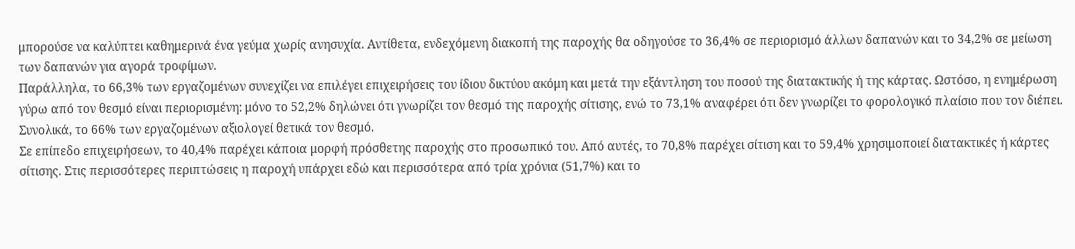μπορούσε να καλύπτει καθημερινά ένα γεύμα χωρίς ανησυχία. Αντίθετα, ενδεχόμενη διακοπή της παροχής θα οδηγούσε το 36,4% σε περιορισμό άλλων δαπανών και το 34,2% σε μείωση των δαπανών για αγορά τροφίμων.
Παράλληλα, το 66,3% των εργαζομένων συνεχίζει να επιλέγει επιχειρήσεις του ίδιου δικτύου ακόμη και μετά την εξάντληση του ποσού της διατακτικής ή της κάρτας. Ωστόσο, η ενημέρωση γύρω από τον θεσμό είναι περιορισμένη: μόνο το 52,2% δηλώνει ότι γνωρίζει τον θεσμό της παροχής σίτισης, ενώ το 73,1% αναφέρει ότι δεν γνωρίζει το φορολογικό πλαίσιο που τον διέπει. Συνολικά, το 66% των εργαζομένων αξιολογεί θετικά τον θεσμό.
Σε επίπεδο επιχειρήσεων, το 40,4% παρέχει κάποια μορφή πρόσθετης παροχής στο προσωπικό του. Από αυτές, το 70,8% παρέχει σίτιση και το 59,4% χρησιμοποιεί διατακτικές ή κάρτες σίτισης. Στις περισσότερες περιπτώσεις η παροχή υπάρχει εδώ και περισσότερα από τρία χρόνια (51,7%) και το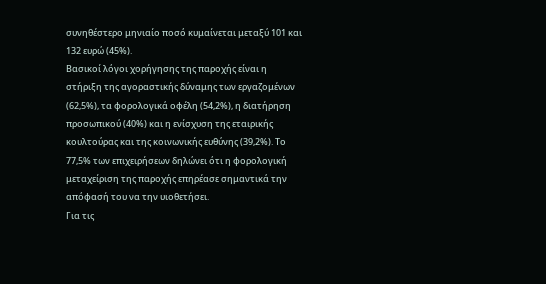συνηθέστερο μηνιαίο ποσό κυμαίνεται μεταξύ 101 και 132 ευρώ (45%).
Βασικοί λόγοι χορήγησης της παροχής είναι η στήριξη της αγοραστικής δύναμης των εργαζομένων (62,5%), τα φορολογικά οφέλη (54,2%), η διατήρηση προσωπικού (40%) και η ενίσχυση της εταιρικής κουλτούρας και της κοινωνικής ευθύνης (39,2%). Το 77,5% των επιχειρήσεων δηλώνει ότι η φορολογική μεταχείριση της παροχής επηρέασε σημαντικά την απόφασή του να την υιοθετήσει.
Για τις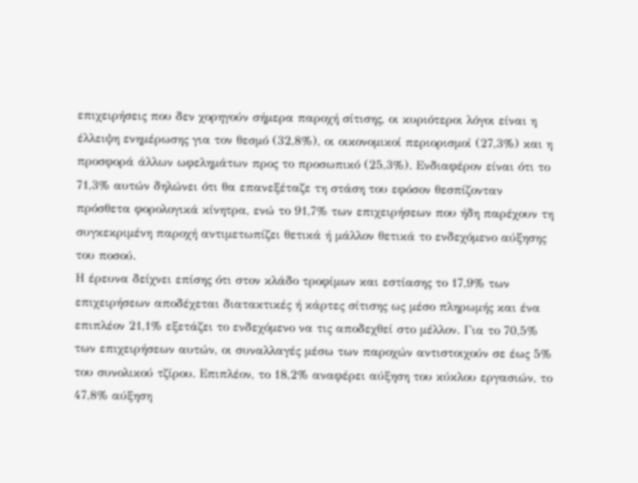επιχειρήσεις που δεν χορηγούν σήμερα παροχή σίτισης, οι κυριότεροι λόγοι είναι η έλλειψη ενημέρωσης για τον θεσμό (32,8%), οι οικονομικοί περιορισμοί (27,3%) και η προσφορά άλλων ωφελημάτων προς το προσωπικό (25,3%). Ενδιαφέρον είναι ότι το 71,3% αυτών δηλώνει ότι θα επανεξέταζε τη στάση του εφόσον θεσπίζονταν πρόσθετα φορολογικά κίνητρα, ενώ το 91,7% των επιχειρήσεων που ήδη παρέχουν τη συγκεκριμένη παροχή αντιμετωπίζει θετικά ή μάλλον θετικά το ενδεχόμενο αύξησης του ποσού.
Η έρευνα δείχνει επίσης ότι στον κλάδο τροφίμων και εστίασης το 17,9% των επιχειρήσεων αποδέχεται διατακτικές ή κάρτες σίτισης ως μέσο πληρωμής και ένα επιπλέον 21,1% εξετάζει το ενδεχόμενο να τις αποδεχθεί στο μέλλον. Για το 70,5% των επιχειρήσεων αυτών, οι συναλλαγές μέσω των παροχών αντιστοιχούν σε έως 5% του συνολικού τζίρου. Επιπλέον, το 18,2% αναφέρει αύξηση του κύκλου εργασιών, το 47,8% αύξηση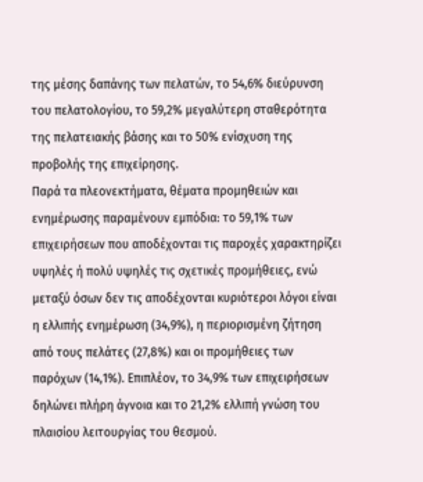της μέσης δαπάνης των πελατών, το 54,6% διεύρυνση του πελατολογίου, το 59,2% μεγαλύτερη σταθερότητα της πελατειακής βάσης και το 50% ενίσχυση της προβολής της επιχείρησης.
Παρά τα πλεονεκτήματα, θέματα προμηθειών και ενημέρωσης παραμένουν εμπόδια: το 59,1% των επιχειρήσεων που αποδέχονται τις παροχές χαρακτηρίζει υψηλές ή πολύ υψηλές τις σχετικές προμήθειες, ενώ μεταξύ όσων δεν τις αποδέχονται κυριότεροι λόγοι είναι η ελλιπής ενημέρωση (34,9%), η περιορισμένη ζήτηση από τους πελάτες (27,8%) και οι προμήθειες των παρόχων (14,1%). Επιπλέον, το 34,9% των επιχειρήσεων δηλώνει πλήρη άγνοια και το 21,2% ελλιπή γνώση του πλαισίου λειτουργίας του θεσμού.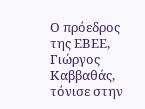Ο πρόεδρος της ΕΒΕΕ, Γιώργος Καββαθάς, τόνισε στην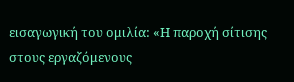εισαγωγική του ομιλία: «Η παροχή σίτισης στους εργαζόμενους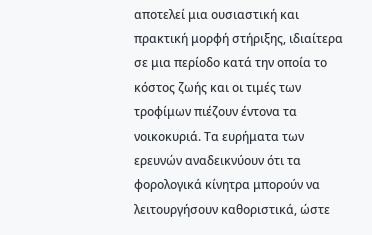αποτελεί μια ουσιαστική και πρακτική μορφή στήριξης, ιδιαίτερα σε μια περίοδο κατά την οποία το κόστος ζωής και οι τιμές των τροφίμων πιέζουν έντονα τα νοικοκυριά. Τα ευρήματα των ερευνών αναδεικνύουν ότι τα φορολογικά κίνητρα μπορούν να λειτουργήσουν καθοριστικά, ώστε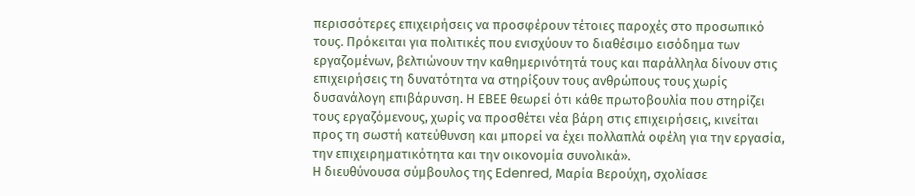περισσότερες επιχειρήσεις να προσφέρουν τέτοιες παροχές στο προσωπικό τους. Πρόκειται για πολιτικές που ενισχύουν το διαθέσιμο εισόδημα των εργαζομένων, βελτιώνουν την καθημερινότητά τους και παράλληλα δίνουν στις επιχειρήσεις τη δυνατότητα να στηρίξουν τους ανθρώπους τους χωρίς δυσανάλογη επιβάρυνση. Η ΕΒΕΕ θεωρεί ότι κάθε πρωτοβουλία που στηρίζει τους εργαζόμενους, χωρίς να προσθέτει νέα βάρη στις επιχειρήσεις, κινείται προς τη σωστή κατεύθυνση και μπορεί να έχει πολλαπλά οφέλη για την εργασία, την επιχειρηματικότητα και την οικονομία συνολικά».
Η διευθύνουσα σύμβουλος της Edenred, Μαρία Βερούχη, σχολίασε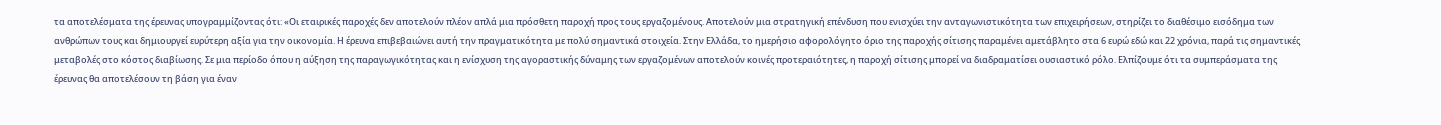τα αποτελέσματα της έρευνας υπογραμμίζοντας ότι: «Οι εταιρικές παροχές δεν αποτελούν πλέον απλά μια πρόσθετη παροχή προς τους εργαζομένους. Αποτελούν μια στρατηγική επένδυση που ενισχύει την ανταγωνιστικότητα των επιχειρήσεων, στηρίζει το διαθέσιμο εισόδημα των ανθρώπων τους και δημιουργεί ευρύτερη αξία για την οικονομία. Η έρευνα επιβεβαιώνει αυτή την πραγματικότητα με πολύ σημαντικά στοιχεία. Στην Ελλάδα, το ημερήσιο αφορολόγητο όριο της παροχής σίτισης παραμένει αμετάβλητο στα 6 ευρώ εδώ και 22 χρόνια, παρά τις σημαντικές μεταβολές στο κόστος διαβίωσης. Σε μια περίοδο όπου η αύξηση της παραγωγικότητας και η ενίσχυση της αγοραστικής δύναμης των εργαζομένων αποτελούν κοινές προτεραιότητες, η παροχή σίτισης μπορεί να διαδραματίσει ουσιαστικό ρόλο. Ελπίζουμε ότι τα συμπεράσματα της έρευνας θα αποτελέσουν τη βάση για έναν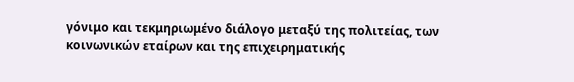γόνιμο και τεκμηριωμένο διάλογο μεταξύ της πολιτείας, των κοινωνικών εταίρων και της επιχειρηματικής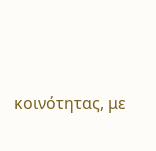κοινότητας, με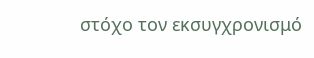στόχο τον εκσυγχρονισμό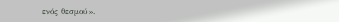ενός θεσμού».